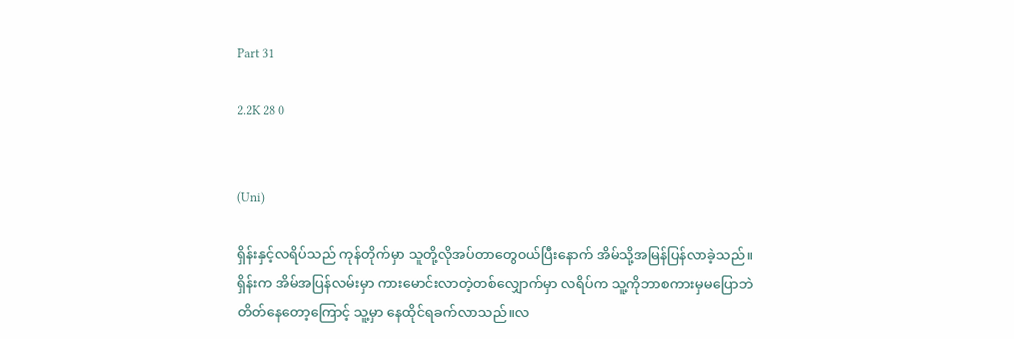Part 31

2.2K 28 0


(Uni)

ရှိန်းနှင့်လရိပ်သည် ကုန်တိုက်မှာ သူတို့လိုအပ်တာတွေ၀ယ်ပြီးနောက် အိမ်သို့အမြန်ပြန်လာခဲ့သည်။
ရှိန်းက အိမ်အပြန်လမ်းမှာ ကားမောင်းလာတဲ့တစ်လျှောက်မှာ လရိပ်က သူ့ကိုဘာစကားမှမပြောဘဲ တိတ်နေတော့ကြောင့် သူ့မှာ နေထိုင်ရခက်လာသည်။လ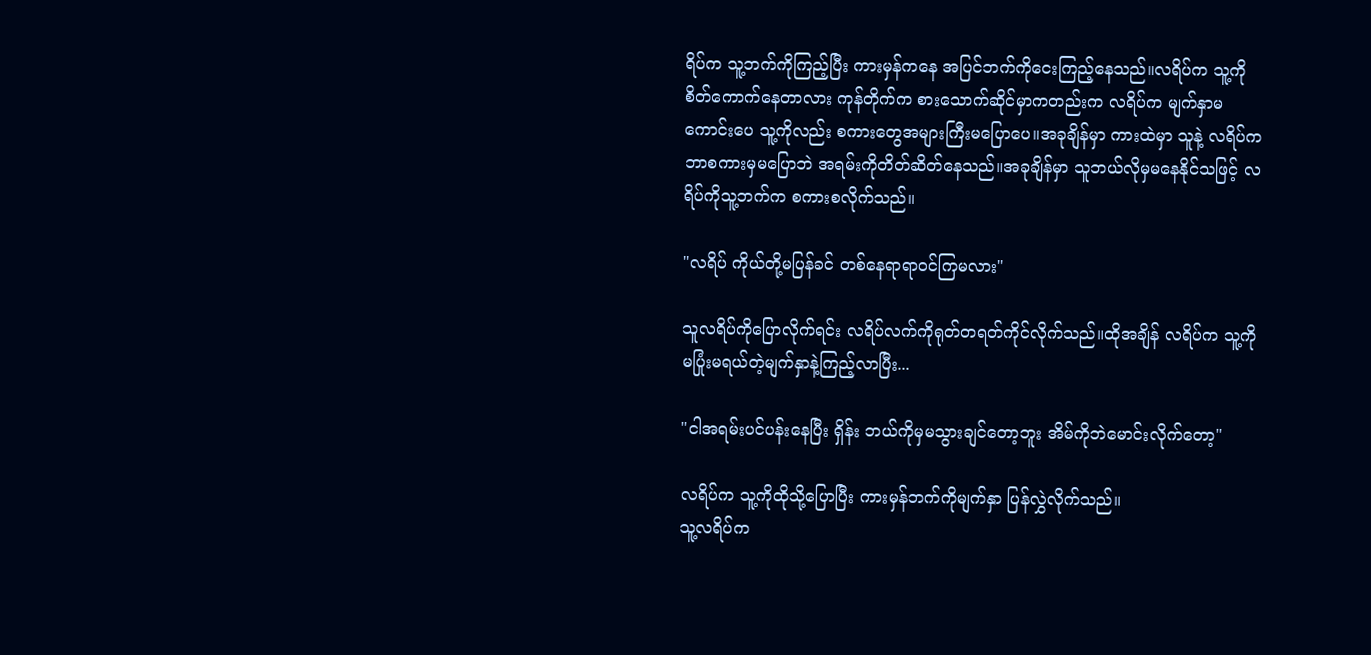ရိပ်က သူ့ဘက်ကိုကြည့်ပြီး ကားမှန်ကနေ အပြင်ဘက်ကိုငေးကြည့်နေသည်။လရိပ်က သူ့ကိုစိတ်ကောက်နေတာလား ကုန်တိုက်က စားသောက်ဆိုင်မှာကတည်းက လရိပ်က မျက်နှာမကောင်းပေ သူ့ကိုလည်း စကားတွေအများကြီးမပြောပေ။အခုချိန်မှာ ကားထဲမှာ သူနဲ့ လရိပ်က ဘာစကားမှမပြောဘဲ အရမ်းကိုတိတ်ဆိတ်နေသည်။အခုချိန်မှာ သူဘယ်လိုမှမနေနိုင်သဖြင့် လရိပ်ကိုသူ့ဘက်က စကားစလိုက်သည်။

"လရိပ် ကိုယ်တို့မပြန်ခင် တစ်နေရာရာ၀င်ကြမလား"

သူလရိပ်ကိုပြောလိုက်ရင်း လရိပ်လက်ကိုရုတ်တရတ်ကိုင်လိုက်သည်။ထိုအချိန် လရိပ်က သူ့ကိုမပြုံးမရယ်တဲ့မျက်နှာနဲ့ကြည့်လာပြီး...

"ငါအရမ်းပင်ပန်းနေပြီး ရှိန်း ဘယ်ကိုမှမသွားချင်တော့ဘူး အိမ်ကိုဘဲမောင်းလိုက်တော့"

လရိပ်က သူ့ကိုထိုသို့ပြောပြီး ကားမှန်ဘက်ကိုမျက်နှာ ပြန်လွှဲ‌လိုက်သည်။
သူ့လရိပ်က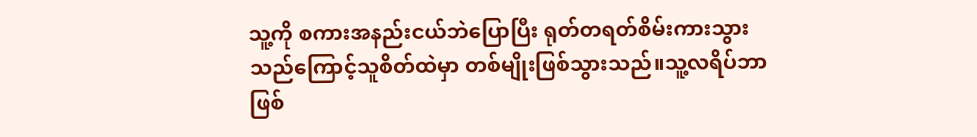သူ့ကို စကားအနည်းငယ်ဘဲပြောပြီး ရုတ်တရတ်စိမ်းကားသွားသည်ကြောင့်သူစိတ်ထဲမှာ တစ်မျိုးဖြစ်သွားသည်။သူ့လရိပ်ဘာဖြစ်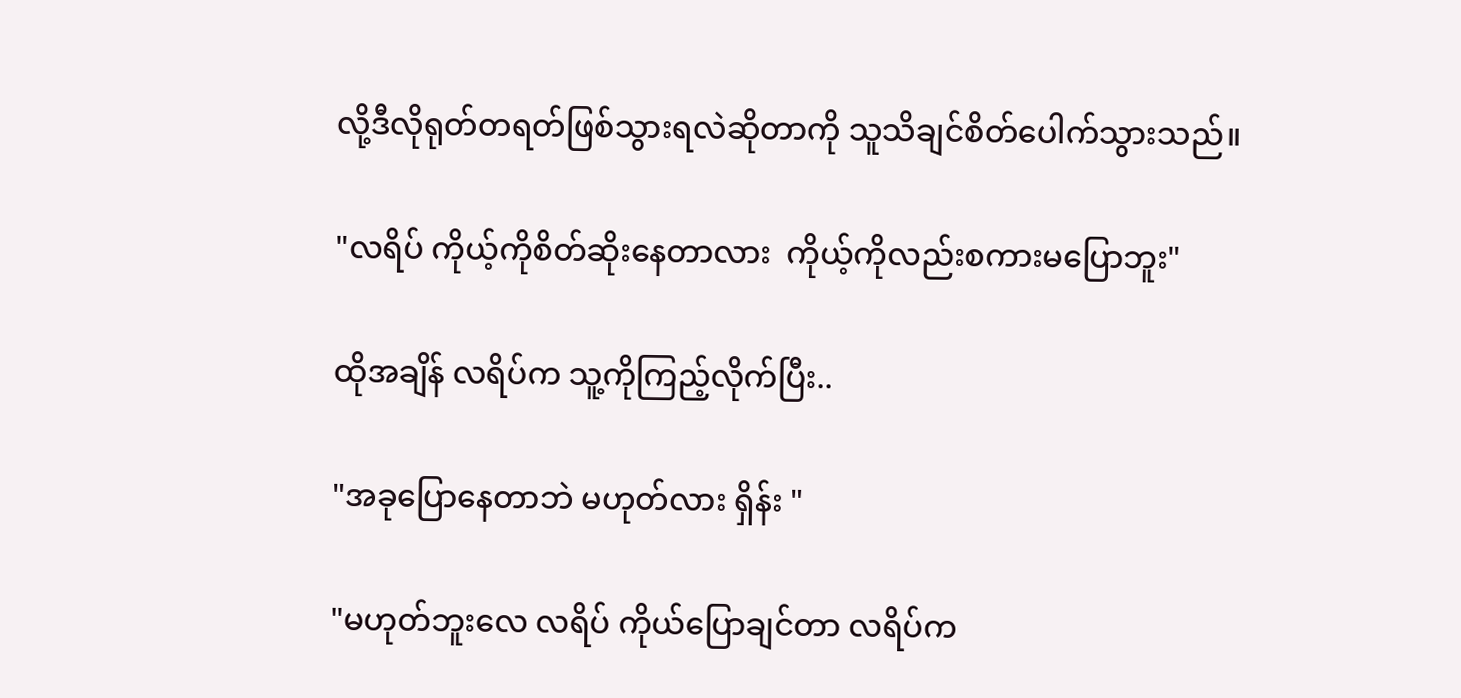လို့ဒီလိုရုတ်တရတ်ဖြစ်သွားရလဲဆိုတာကို သူသိချင်စိတ်ပေါက်သွားသည်။

"လရိပ် ကိုယ့်ကိုစိတ်ဆိုးနေတာလား  ကိုယ့်ကိုလည်းစကားမပြောဘူး"

ထိုအချိန် လရိပ်က သူ့ကိုကြည့်လိုက်ပြီး..

"အခုပြောနေတာဘဲ မဟုတ်လား ရှိန်း "

"မဟုတ်ဘူးလေ လရိပ် ကိုယ်ပြောချင်တာ လရိပ်က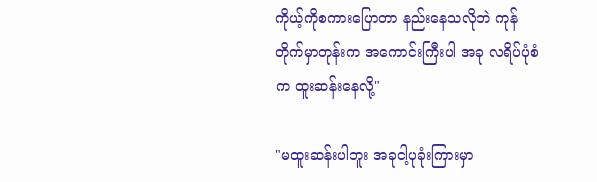ကိုယ့်ကိုစကားပြောတာ နည်းနေသလိုဘဲ ကုန်တိုက်မှာတုန်းက အကောင်းကြီးပါ အခု လရိပ်ပုံစံက ထူးဆန်းနေလို့"

"မထူးဆန်းပါဘူး အခုငါ့ပုခုံးကြားမှာ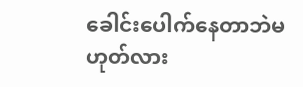ခေါင်းပေါက်နေတာဘဲမဟုတ်လား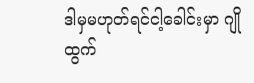ဒါမှမဟုတ်ရင်ငါ့ခေါင်းမှာ ဂျိုထွက်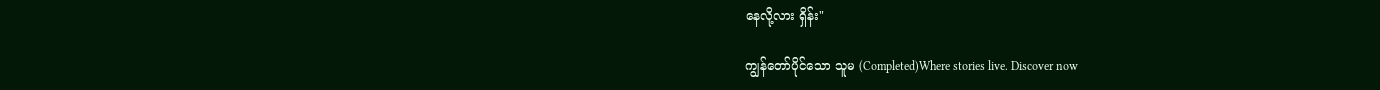နေလို့လား ရှိန်း"

ကျွန်တော်ပိုင်သော သူမ (Completed)Where stories live. Discover now